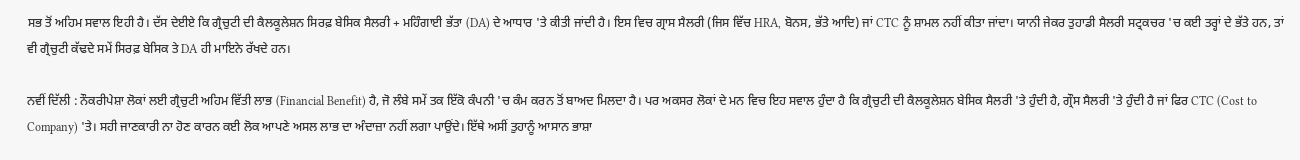ਸਭ ਤੋਂ ਅਹਿਮ ਸਵਾਲ ਇਹੀ ਹੈ। ਦੱਸ ਦੇਈਏ ਕਿ ਗ੍ਰੈਚੁਟੀ ਦੀ ਕੈਲਕੂਲੇਸ਼ਨ ਸਿਰਫ਼ ਬੇਸਿਕ ਸੈਲਰੀ + ਮਹਿੰਗਾਈ ਭੱਤਾ (DA) ਦੇ ਆਧਾਰ 'ਤੇ ਕੀਤੀ ਜਾਂਦੀ ਹੈ। ਇਸ ਵਿਚ ਗ੍ਰਾਸ ਸੈਲਰੀ (ਜਿਸ ਵਿੱਚ HRA, ਬੋਨਸ, ਭੱਤੇ ਆਦਿ) ਜਾਂ CTC ਨੂੰ ਸ਼ਾਮਲ ਨਹੀਂ ਕੀਤਾ ਜਾਂਦਾ। ਯਾਨੀ ਜੇਕਰ ਤੁਹਾਡੀ ਸੈਲਰੀ ਸਟ੍ਰਕਚਰ 'ਚ ਕਈ ਤਰ੍ਹਾਂ ਦੇ ਭੱਤੇ ਹਨ, ਤਾਂ ਵੀ ਗ੍ਰੈਚੁਟੀ ਕੱਢਦੇ ਸਮੇਂ ਸਿਰਫ਼ ਬੇਸਿਕ ਤੇ DA ਹੀ ਮਾਇਨੇ ਰੱਖਦੇ ਹਨ।

ਨਵੀਂ ਦਿੱਲੀ : ਨੌਕਰੀਪੇਸ਼ਾ ਲੋਕਾਂ ਲਈ ਗ੍ਰੈਚੁਟੀ ਅਹਿਮ ਵਿੱਤੀ ਲਾਭ (Financial Benefit) ਹੈ, ਜੋ ਲੰਬੇ ਸਮੇਂ ਤਕ ਇੱਕੋ ਕੰਪਨੀ 'ਚ ਕੰਮ ਕਰਨ ਤੋਂ ਬਾਅਦ ਮਿਲਦਾ ਹੈ। ਪਰ ਅਕਸਰ ਲੋਕਾਂ ਦੇ ਮਨ ਵਿਚ ਇਹ ਸਵਾਲ ਹੁੰਦਾ ਹੈ ਕਿ ਗ੍ਰੈਚੁਟੀ ਦੀ ਕੈਲਕੂਲੇਸ਼ਨ ਬੇਸਿਕ ਸੈਲਰੀ 'ਤੇ ਹੁੰਦੀ ਹੈ, ਗ੍ਰੌਸ ਸੈਲਰੀ 'ਤੇ ਹੁੰਦੀ ਹੈ ਜਾਂ ਫਿਰ CTC (Cost to Company) 'ਤੇ। ਸਹੀ ਜਾਣਕਾਰੀ ਨਾ ਹੋਣ ਕਾਰਨ ਕਈ ਲੋਕ ਆਪਣੇ ਅਸਲ ਲਾਭ ਦਾ ਅੰਦਾਜ਼ਾ ਨਹੀਂ ਲਗਾ ਪਾਉਂਦੇ। ਇੱਥੇ ਅਸੀਂ ਤੁਹਾਨੂੰ ਆਸਾਨ ਭਾਸ਼ਾ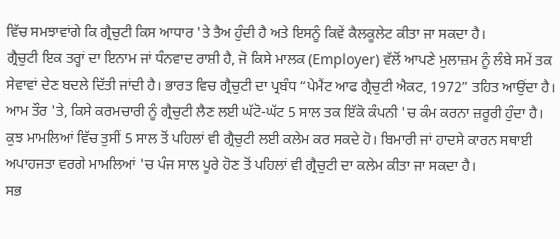ਵਿੱਚ ਸਮਝਾਵਾਂਗੇ ਕਿ ਗ੍ਰੈਚੁਟੀ ਕਿਸ ਆਧਾਰ 'ਤੇ ਤੈਅ ਹੁੰਦੀ ਹੈ ਅਤੇ ਇਸਨੂੰ ਕਿਵੇਂ ਕੈਲਕੂਲੇਟ ਕੀਤਾ ਜਾ ਸਕਦਾ ਹੈ।
ਗ੍ਰੈਚੁਟੀ ਇਕ ਤਰ੍ਹਾਂ ਦਾ ਇਨਾਮ ਜਾਂ ਧੰਨਵਾਦ ਰਾਸ਼ੀ ਹੈ, ਜੋ ਕਿਸੇ ਮਾਲਕ (Employer) ਵੱਲੋਂ ਆਪਣੇ ਮੁਲਾਜ਼ਮ ਨੂੰ ਲੰਬੇ ਸਮੇਂ ਤਕ ਸੇਵਾਵਾਂ ਦੇਣ ਬਦਲੇ ਦਿੱਤੀ ਜਾਂਦੀ ਹੈ। ਭਾਰਤ ਵਿਚ ਗ੍ਰੈਚੁਟੀ ਦਾ ਪ੍ਰਬੰਧ “ਪੇਮੈਂਟ ਆਫ ਗ੍ਰੈਚੁਟੀ ਐਕਟ, 1972” ਤਹਿਤ ਆਉਂਦਾ ਹੈ। ਆਮ ਤੌਰ 'ਤੇ, ਕਿਸੇ ਕਰਮਚਾਰੀ ਨੂੰ ਗ੍ਰੈਚੁਟੀ ਲੈਣ ਲਈ ਘੱਟੋ-ਘੱਟ 5 ਸਾਲ ਤਕ ਇੱਕੋ ਕੰਪਨੀ 'ਚ ਕੰਮ ਕਰਨਾ ਜ਼ਰੂਰੀ ਹੁੰਦਾ ਹੈ।
ਕੁਝ ਮਾਮਲਿਆਂ ਵਿੱਚ ਤੁਸੀਂ 5 ਸਾਲ ਤੋਂ ਪਹਿਲਾਂ ਵੀ ਗ੍ਰੈਚੁਟੀ ਲਈ ਕਲੇਮ ਕਰ ਸਕਦੇ ਹੋ। ਬਿਮਾਰੀ ਜਾਂ ਹਾਦਸੇ ਕਾਰਨ ਸਥਾਈ ਅਪਾਹਜਤਾ ਵਰਗੇ ਮਾਮਲਿਆਂ 'ਚ ਪੰਜ ਸਾਲ ਪੂਰੇ ਹੋਣ ਤੋਂ ਪਹਿਲਾਂ ਵੀ ਗ੍ਰੈਚੁਟੀ ਦਾ ਕਲੇਮ ਕੀਤਾ ਜਾ ਸਕਦਾ ਹੈ।
ਸਭ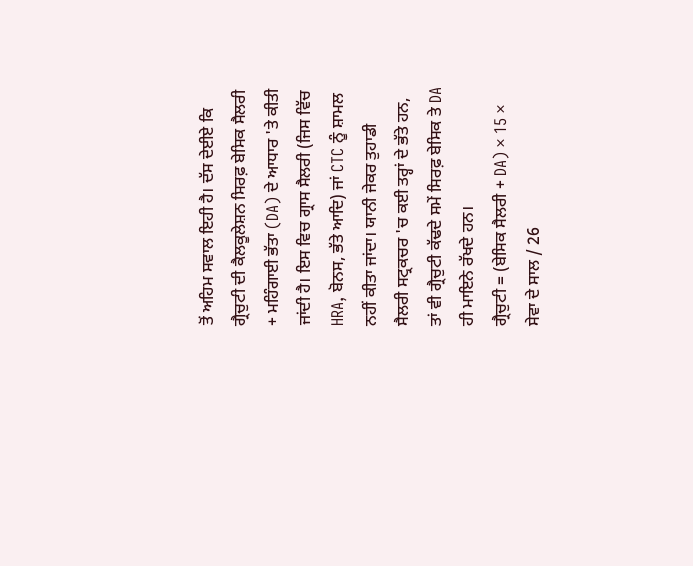ਤੋਂ ਅਹਿਮ ਸਵਾਲ ਇਹੀ ਹੈ। ਦੱਸ ਦੇਈਏ ਕਿ ਗ੍ਰੈਚੁਟੀ ਦੀ ਕੈਲਕੂਲੇਸ਼ਨ ਸਿਰਫ਼ ਬੇਸਿਕ ਸੈਲਰੀ + ਮਹਿੰਗਾਈ ਭੱਤਾ (DA) ਦੇ ਆਧਾਰ 'ਤੇ ਕੀਤੀ ਜਾਂਦੀ ਹੈ। ਇਸ ਵਿਚ ਗ੍ਰਾਸ ਸੈਲਰੀ (ਜਿਸ ਵਿੱਚ HRA, ਬੋਨਸ, ਭੱਤੇ ਆਦਿ) ਜਾਂ CTC ਨੂੰ ਸ਼ਾਮਲ ਨਹੀਂ ਕੀਤਾ ਜਾਂਦਾ। ਯਾਨੀ ਜੇਕਰ ਤੁਹਾਡੀ ਸੈਲਰੀ ਸਟ੍ਰਕਚਰ 'ਚ ਕਈ ਤਰ੍ਹਾਂ ਦੇ ਭੱਤੇ ਹਨ, ਤਾਂ ਵੀ ਗ੍ਰੈਚੁਟੀ ਕੱਢਦੇ ਸਮੇਂ ਸਿਰਫ਼ ਬੇਸਿਕ ਤੇ DA ਹੀ ਮਾਇਨੇ ਰੱਖਦੇ ਹਨ।
ਗ੍ਰੈਚੁਟੀ = (ਬੇਸਿਕ ਸੈਲਰੀ + DA) × 15 × ਸੇਵਾ ਦੇ ਸਾਲ / 26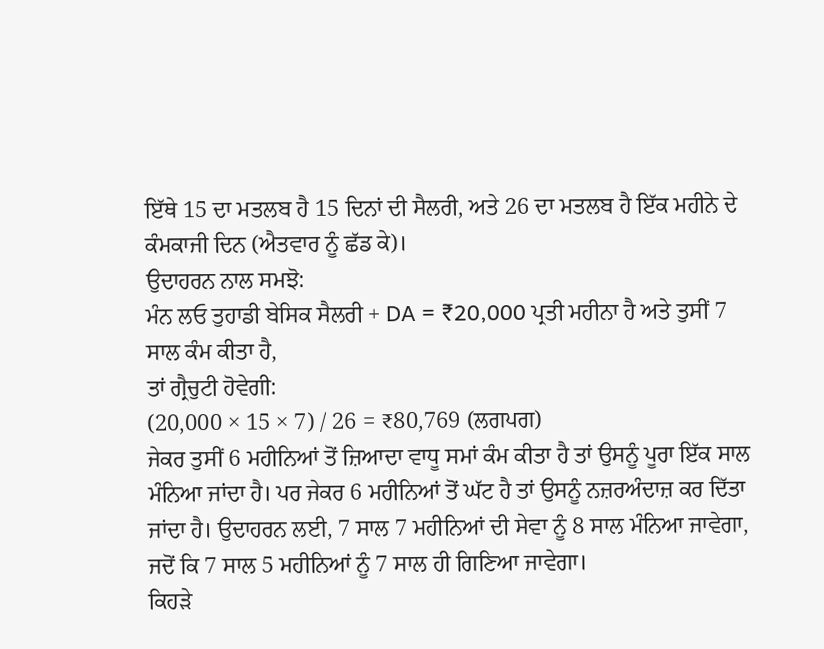ਇੱਥੇ 15 ਦਾ ਮਤਲਬ ਹੈ 15 ਦਿਨਾਂ ਦੀ ਸੈਲਰੀ, ਅਤੇ 26 ਦਾ ਮਤਲਬ ਹੈ ਇੱਕ ਮਹੀਨੇ ਦੇ ਕੰਮਕਾਜੀ ਦਿਨ (ਐਤਵਾਰ ਨੂੰ ਛੱਡ ਕੇ)।
ਉਦਾਹਰਨ ਨਾਲ ਸਮਝੋ:
ਮੰਨ ਲਓ ਤੁਹਾਡੀ ਬੇਸਿਕ ਸੈਲਰੀ + DA = ₹20,000 ਪ੍ਰਤੀ ਮਹੀਨਾ ਹੈ ਅਤੇ ਤੁਸੀਂ 7 ਸਾਲ ਕੰਮ ਕੀਤਾ ਹੈ,
ਤਾਂ ਗ੍ਰੈਚੁਟੀ ਹੋਵੇਗੀ:
(20,000 × 15 × 7) / 26 = ₹80,769 (ਲਗਪਗ)
ਜੇਕਰ ਤੁਸੀਂ 6 ਮਹੀਨਿਆਂ ਤੋਂ ਜ਼ਿਆਦਾ ਵਾਧੂ ਸਮਾਂ ਕੰਮ ਕੀਤਾ ਹੈ ਤਾਂ ਉਸਨੂੰ ਪੂਰਾ ਇੱਕ ਸਾਲ ਮੰਨਿਆ ਜਾਂਦਾ ਹੈ। ਪਰ ਜੇਕਰ 6 ਮਹੀਨਿਆਂ ਤੋਂ ਘੱਟ ਹੈ ਤਾਂ ਉਸਨੂੰ ਨਜ਼ਰਅੰਦਾਜ਼ ਕਰ ਦਿੱਤਾ ਜਾਂਦਾ ਹੈ। ਉਦਾਹਰਨ ਲਈ, 7 ਸਾਲ 7 ਮਹੀਨਿਆਂ ਦੀ ਸੇਵਾ ਨੂੰ 8 ਸਾਲ ਮੰਨਿਆ ਜਾਵੇਗਾ, ਜਦੋਂ ਕਿ 7 ਸਾਲ 5 ਮਹੀਨਿਆਂ ਨੂੰ 7 ਸਾਲ ਹੀ ਗਿਣਿਆ ਜਾਵੇਗਾ।
ਕਿਹੜੇ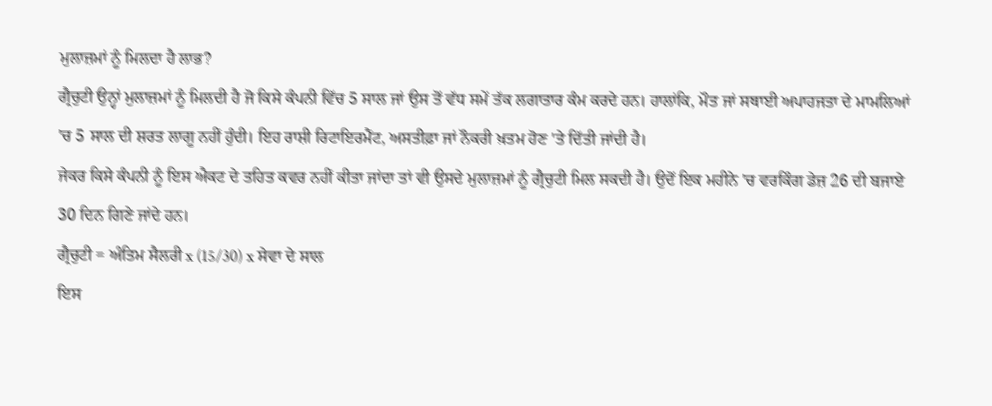ਮੁਲਾਜ਼ਮਾਂ ਨੂੰ ਮਿਲਦਾ ਹੈ ਲਾਭ?
ਗ੍ਰੈਚੁਟੀ ਉਨ੍ਹਾਂ ਮੁਲਾਜ਼ਮਾਂ ਨੂੰ ਮਿਲਦੀ ਹੈ ਜੋ ਕਿਸੇ ਕੰਪਨੀ ਵਿੱਚ 5 ਸਾਲ ਜਾਂ ਉਸ ਤੋਂ ਵੱਧ ਸਮੇਂ ਤੱਕ ਲਗਾਤਾਰ ਕੰਮ ਕਰਦੇ ਹਨ। ਹਾਲਾਂਕਿ, ਮੌਤ ਜਾਂ ਸਥਾਈ ਅਪਾਹਜਤਾ ਦੇ ਮਾਮਲਿਆਂ 'ਚ 5 ਸਾਲ ਦੀ ਸ਼ਰਤ ਲਾਗੂ ਨਹੀਂ ਹੁੰਦੀ। ਇਹ ਰਾਸ਼ੀ ਰਿਟਾਇਰਮੈਂਟ, ਅਸਤੀਫ਼ਾ ਜਾਂ ਨੌਕਰੀ ਖ਼ਤਮ ਹੋਣ 'ਤੇ ਦਿੱਤੀ ਜਾਂਦੀ ਹੈ।
ਜੇਕਰ ਕਿਸੇ ਕੰਪਨੀ ਨੂੰ ਇਸ ਐਕਟ ਦੇ ਤਹਿਤ ਕਵਰ ਨਹੀਂ ਕੀਤਾ ਜਾਂਦਾ ਤਾਂ ਵੀ ਉਸਦੇ ਮੁਲਾਜ਼ਮਾਂ ਨੂੰ ਗ੍ਰੈਚੁਟੀ ਮਿਲ ਸਕਦੀ ਹੈ। ਉਦੋਂ ਇਕ ਮਹੀਨੇ 'ਚ ਵਰਕਿੰਗ ਡੇਜ਼ 26 ਦੀ ਬਜਾਏ 30 ਦਿਨ ਗਿਣੇ ਜਾਂਦੇ ਹਨ।
ਗ੍ਰੈਚੁਟੀ = ਅੰਤਿਮ ਸੈਲਰੀ x (15/30) x ਸੇਵਾ ਦੇ ਸਾਲ
ਇਸ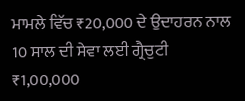ਮਾਮਲੇ ਵਿੱਚ ₹20,000 ਦੇ ਉਦਾਹਰਨ ਨਾਲ 10 ਸਾਲ ਦੀ ਸੇਵਾ ਲਈ ਗ੍ਰੈਚੁਟੀ ₹1,00,000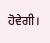ਹੋਵੇਗੀ।